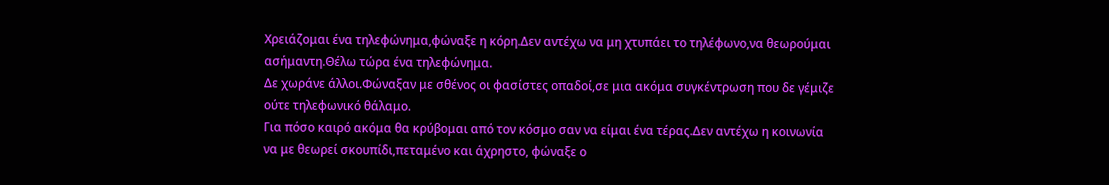Χρειάζομαι ένα τηλεφώνημα,φώναξε η κόρη.Δεν αντέχω να μη χτυπάει το τηλέφωνο,να θεωρούμαι ασήμαντη.Θέλω τώρα ένα τηλεφώνημα.
Δε χωράνε άλλοι.Φώναξαν με σθένος οι φασίστες οπαδοί,σε μια ακόμα συγκέντρωση που δε γέμιζε ούτε τηλεφωνικό θάλαμο.
Για πόσο καιρό ακόμα θα κρύβομαι από τον κόσμο σαν να είμαι ένα τέρας.Δεν αντέχω η κοινωνία να με θεωρεί σκουπίδι,πεταμένο και άχρηστο, φώναξε ο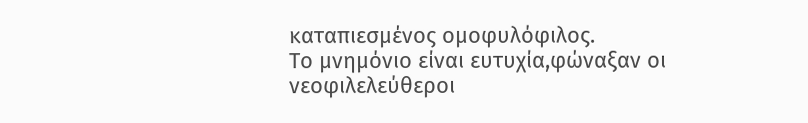καταπιεσμένος ομοφυλόφιλος.
Το μνημόνιο είναι ευτυχία,φώναξαν οι νεοφιλελεύθεροι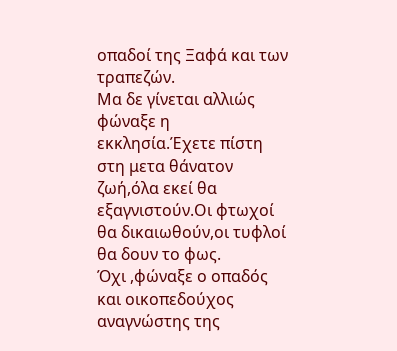οπαδοί της Ξαφά και των τραπεζών.
Μα δε γίνεται αλλιώς φώναξε η εκκλησία.Έχετε πίστη στη μετα θάνατον ζωή,όλα εκεί θα εξαγνιστούν.Οι φτωχοί θα δικαιωθούν,οι τυφλοί θα δουν το φως.
Όχι ,φώναξε ο οπαδός και οικοπεδούχος αναγνώστης της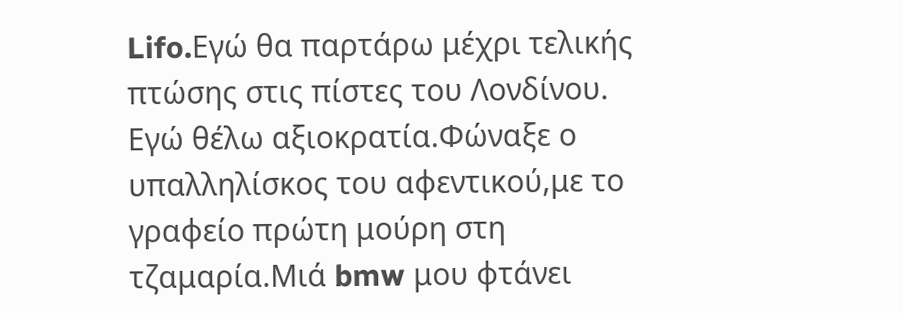Lifo.Eγώ θα παρτάρω μέχρι τελικής πτώσης στις πίστες του Λονδίνου.
Eγώ θέλω αξιοκρατία.Φώναξε ο υπαλληλίσκος του αφεντικού,με το γραφείο πρώτη μούρη στη τζαμαρία.Μιά bmw μου φτάνει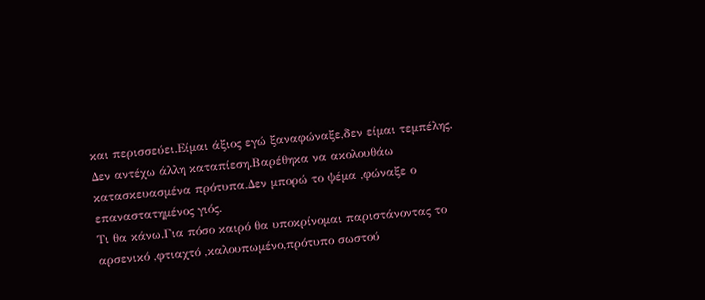και περισσεύει.Είμαι άξιος εγώ ξαναφώναξε,δεν είμαι τεμπέλης.
Δεν αντέχω άλλη καταπίεση.Βαρέθηκα να ακολουθάω κατασκευασμένα πρότυπα.Δεν μπορώ το ψέμα ,φώναξε ο επαναστατημένος γιός.
Τι θα κάνω.Για πόσο καιρό θα υποκρίνομαι παριστάνοντας το αρσενικό ,φτιαχτό ,καλουπωμένο,πρότυπο σωστού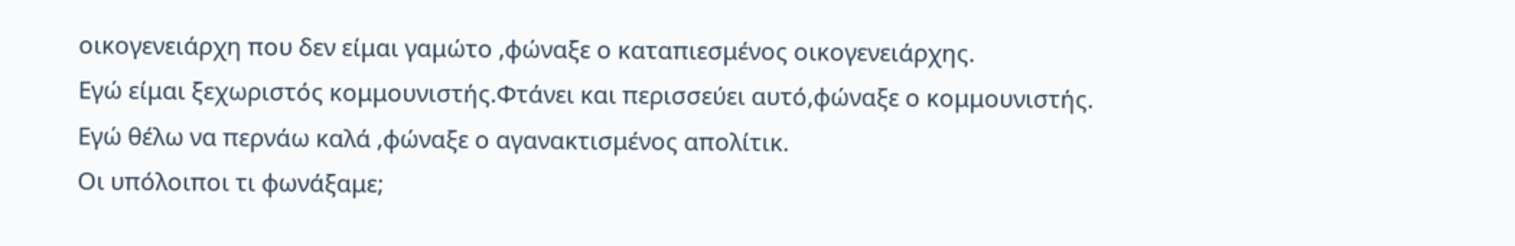οικογενειάρχη που δεν είμαι γαμώτο ,φώναξε ο καταπιεσμένος οικογενειάρχης.
Εγώ είμαι ξεχωριστός κομμουνιστής.Φτάνει και περισσεύει αυτό,φώναξε ο κομμουνιστής.
Εγώ θέλω να περνάω καλά ,φώναξε ο αγανακτισμένος απολίτικ.
Οι υπόλοιποι τι φωνάξαμε;